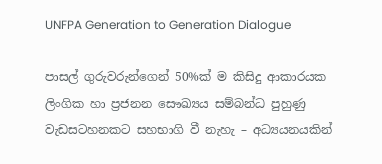UNFPA Generation to Generation Dialogue

පාසල් ගුරුවරුන්ගෙන් 50%ක් ම කිසිදු ආකාරයක ලිංගික හා ප්‍රජනන සෞඛ්‍යය සම්බන්ධ පුහුණු වැඩසටහනකට සහභාගි වී නැහැ – අධ්‍යයනයකින්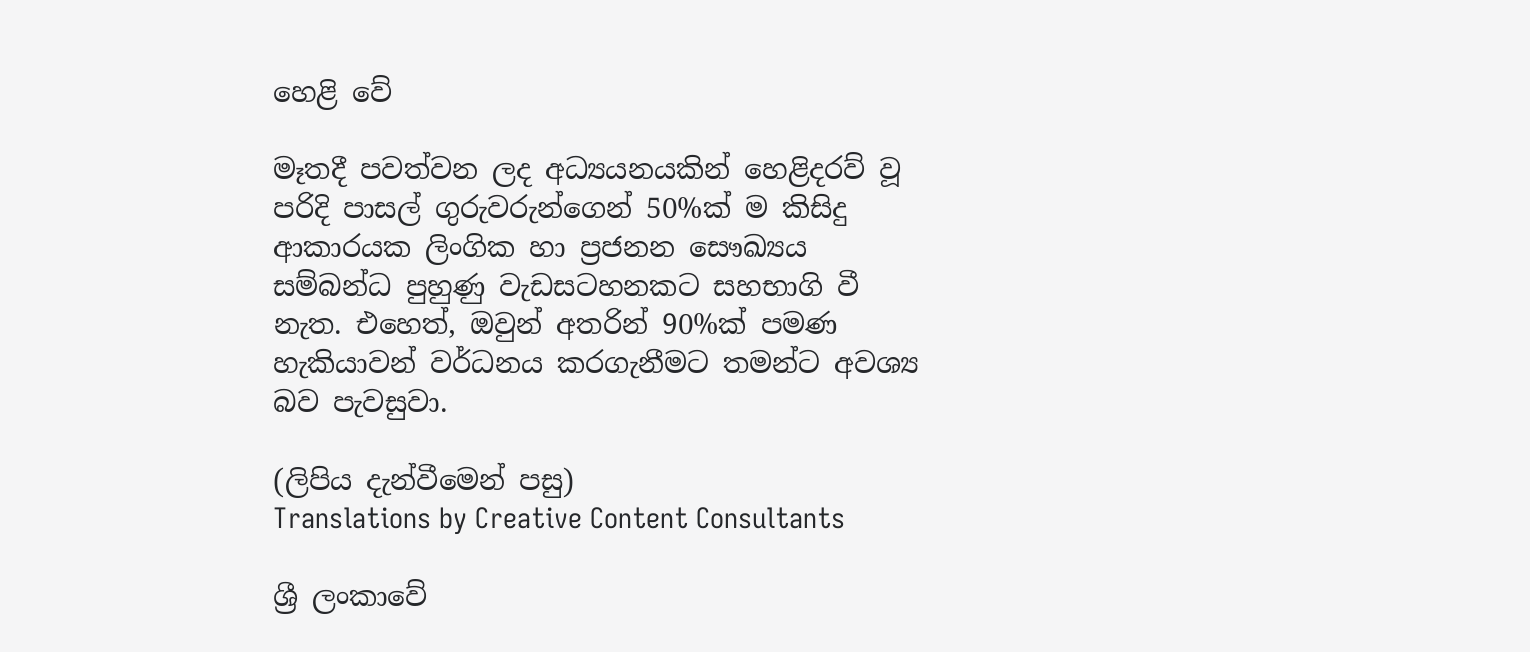හෙළි වේ

මෑතදී පවත්වන ලද අධ්‍යයනයකින් හෙළිදරව් වූ පරිදි පාසල් ගුරුවරුන්ගෙන් 50%ක් ම කිසිදු ආකාරයක ලිංගික හා ප්‍රජනන සෞඛ්‍යය සම්බන්ධ පුහුණු වැඩසටහනකට සහභාගි වී නැත. එහෙත්, ඔවුන් අතරින් 90%ක් පමණ හැකියාවන් වර්ධනය කරගැනීමට තමන්ට අවශ්‍ය බව පැවසුවා.

(ලිපිය දැන්වීමෙන් පසු)
Translations by Creative Content Consultants

ශ්‍රී ලංකාවේ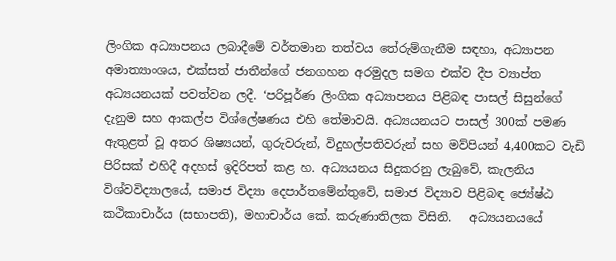ලිංගික අධ්‍යාපනය ලබාදීමේ වර්තමාන තත්වය තේරුම්ගැනීම සඳහා, අධ්‍යාපන අමාත්‍යාංශය, එක්සත් ජාතීන්ගේ ජනගහන අරමුදල සමග එක්ව දීප ව්‍යාප්ත අධ්‍යයනයක් පවත්වන ලදී. ‘පරිපූර්ණ ලිංගික අධ්‍යාපනය පිළිබඳ පාසල් සිසුන්ගේ දැනුම සහ ආකල්ප විශ්ලේෂණය එහි තේමාවයි. අධ්‍යයනයට පාසල් 300ක් පමණ ඇතුළත් වූ අතර ශිෂ්‍යයන්, ගුරුවරුන්, විදුහල්පතිවරුන් සහ මව්පියන් 4,400කට වැඩි පිරිසක් එහිදී අදහස් ඉදිරිපත් කළ හ. අධ්‍යයනය සිදුකරනු ලැබුවේ, කැලනිය විශ්වවිද්‍යාලයේ, සමාජ විද්‍යා දෙපාර්තමේන්තුවේ, සමාජ විද්‍යාව පිළිබඳ ජ්‍යේෂ්ඨ කථිකාචාර්ය (සභාපති), මහාචාර්ය කේ. කරුණාතිලක විසිනි.   අධ්‍යයනයයේ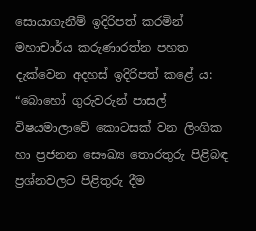සොයාගැනීම් ඉදිරිපත් කරමින් මහාචාර්ය කරුණාරත්න පහත දැක්වෙන අදහස් ඉදිරිපත් කළේ ය: “බොහෝ ගුරුවරුන් පාසල් විෂයමාලාවේ කොටසක් වන ලිංගික හා ප්‍රජනන සෞඛ්‍ය තොරතුරු පිළිබඳ ප්‍රශ්නවලට පිළිතුරු දීම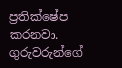ප්‍රතික්ෂේප කරනවා. ගුරුවරුන්ගේ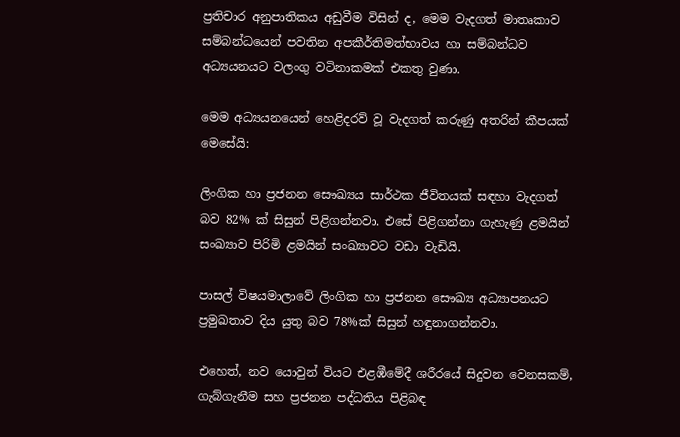ප්‍රතිචාර අනුපාතිකය අඩුවීම විසින් ද, මෙම වැදගත් මාතෘකාව සම්බන්ධයෙන් පවතින අපකීර්තිමත්භාවය හා සම්බන්ධව අධ්‍යයනයට වලංගු වටිනාකමක් එකතු වුණා.

මෙම අධ්‍යයනයෙන් හෙළිදරව් වූ වැදගත් කරුණු අතරින් කීපයක් මෙසේයි:

ලිංගික හා ප්‍රජනන සෞඛ්‍යය සාර්ථක ජීවිතයක් සඳහා වැදගත් බව 82% ක් සිසුන් පිළිගන්නවා. එසේ පිළිගන්නා ගැහැණු ළමයින් සංඛ්‍යාව පිරිමි ළමයින් සංඛ්‍යාවට වඩා වැඩියි.

පාසල් විෂයමාලාවේ ලිංගික හා ප්‍රජනන සෞඛ්‍ය අධ්‍යාපනයට ප්‍රමුඛතාව දිය යුතු බව 78%ක් සිසුන් හඳුනාගන්නවා.

එහෙත්, නව යොවුන් වියට එළඹීමේදී ශරීරයේ සිදුවන වෙනසකම්, ගැබ්ගැනීම සහ ප්‍රජනන පද්ධතිය පිළිබඳ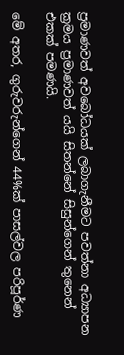ප්‍රමාණවත් අවබෝධයක් ලබාගැනීමට පවත්නා අධ්‍යාපන ක්‍රමය ප්‍රමාණවත් යයි සිතන්නේ සිසුන්ගෙන් තුනෙන් එකක් පමණයි.

මේ අතර, ගුරුවරුන්ගෙන් 44%ක් පාසල්වල පරිපූර්ණ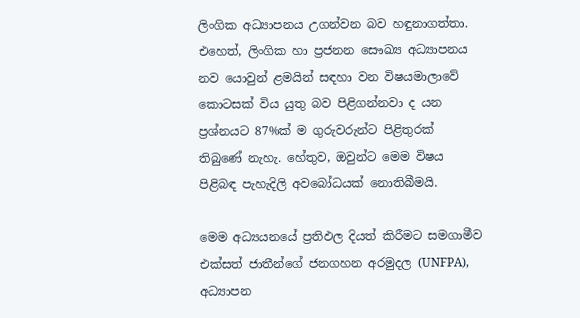ලිංගික අධ්‍යාපනය උගන්වන බව හඳුනාගත්තා. එහෙත්, ලිංගික හා ප්‍රජනන සෞඛ්‍ය අධ්‍යාපනය නව යොවුන් ළමයින් සඳහා වන විෂයමාලාවේ කොටසක් විය යුතු බව පිළිගන්නවා ද යන ප්‍රශ්නයට 87%ක් ම ගුරුවරුන්ට පිළිතුරක් තිබුණේ නැහැ. හේතුව, ඔවුන්ට මෙම විෂය පිළිබඳ පැහැදිලි අවබෝධයක් නොතිබීමයි.

මෙම අධ්‍යයනයේ ප්‍රතිඵල දියත් කිරීමට සමගාමීව එක්සත් ජාතීන්ගේ ජනගහන අරමුදල (UNFPA), අධ්‍යාපන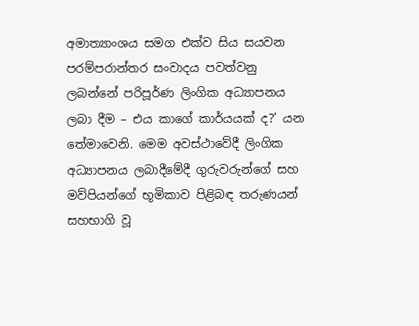අමාත්‍යාංශය සමග එක්ව සිය සයවන පරම්පරාන්තර සංවාදය පවත්වනු ලබන්නේ පරිපූර්ණ ලිංගික අධ්‍යාපනය ලබා දීම – එය කාගේ කාර්යයක් ද?’ යන තේමාවෙනි. මෙම අවස්ථාවේදී ලිංගික අධ්‍යාපනය ලබාදීමේදී ගුරුවරුන්ගේ සහ මව්පියන්ගේ භූමිකාව පිළිබඳ තරුණයන් සහභාගි වූ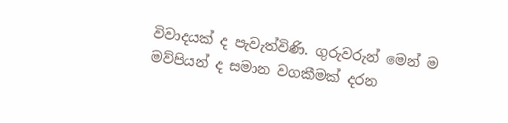විවාදයක් ද පැවැත්විණි. ගුරුවරුන් මෙන් ම මව්පියන් ද සමාන වගකීමක් දරන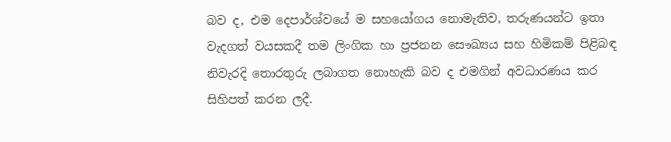බව ද, එම දෙපාර්ශ්වයේ ම සහයෝගය නොමැතිව, තරුණයන්ට ඉතා වැදගත් වයසකදී තම ලිංගික හා ප්‍රජනන සෞඛ්‍යය සහ හිමිකම් පිළිබඳ නිවැරදි තොරතුරු ලබාගත නොහැකි බව ද එමගින් අවධාරණය කර සිහිපත් කරන ලදී.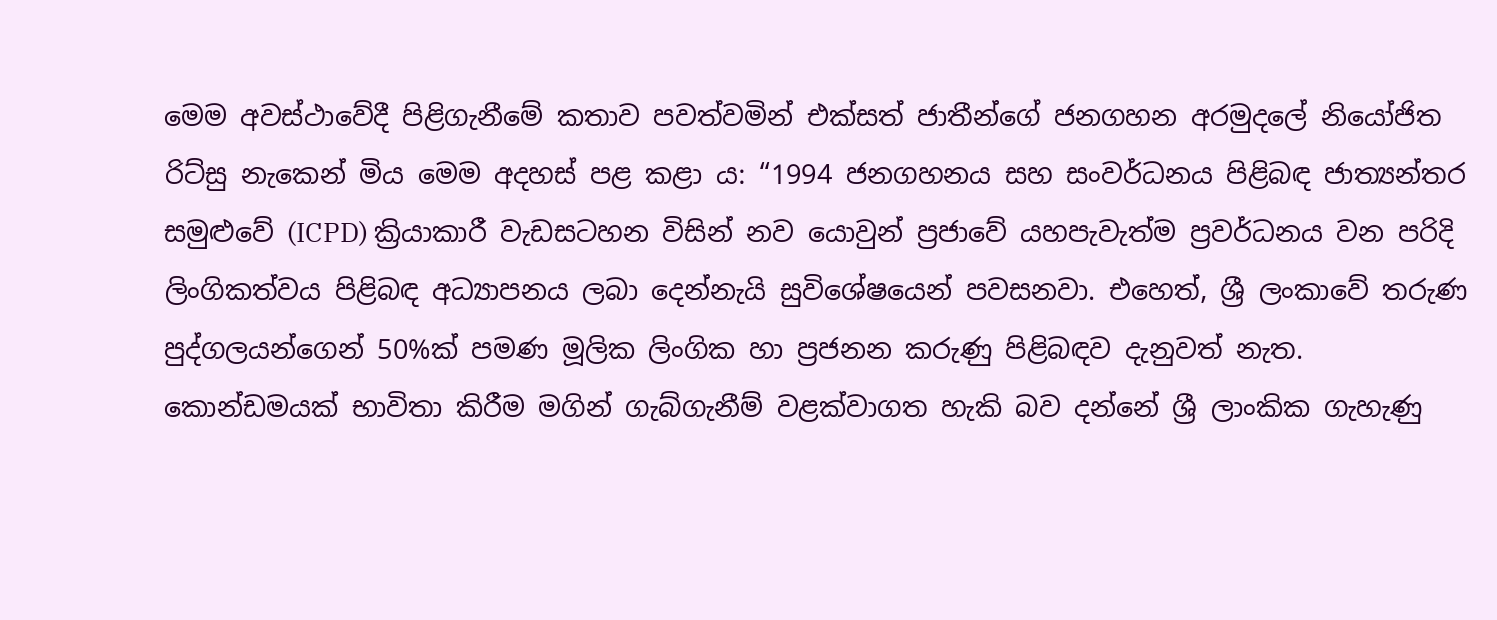මෙම අවස්ථාවේදී පිළිගැනීමේ කතාව පවත්වමින් එක්සත් ජාතීන්ගේ ජනගහන අරමුදලේ නියෝජිත රිට්සු නැකෙන් මිය මෙම අදහස් පළ කළා ය: “1994 ජනගහනය සහ සංවර්ධනය පිළිබඳ ජාත්‍යන්තර සමුළුවේ (ICPD) ක්‍රියාකාරී වැඩසටහන විසින් නව යොවුන් ප්‍රජාවේ යහපැවැත්ම ප්‍රවර්ධනය වන පරිදි ලිංගිකත්වය පිළිබඳ අධ්‍යාපනය ලබා දෙන්නැයි සුවිශේෂයෙන් පවසනවා. එහෙත්, ශ්‍රී ලංකාවේ තරුණ පුද්ගලයන්ගෙන් 50%ක් පමණ මූලික ලිංගික හා ප්‍රජනන කරුණු පිළිබඳව දැනුවත් නැත. කොන්ඩමයක් භාවිතා කිරීම මගින් ගැබ්ගැනීම් වළක්වාගත හැකි බව දන්නේ ශ්‍රී ලාංකික ගැහැණු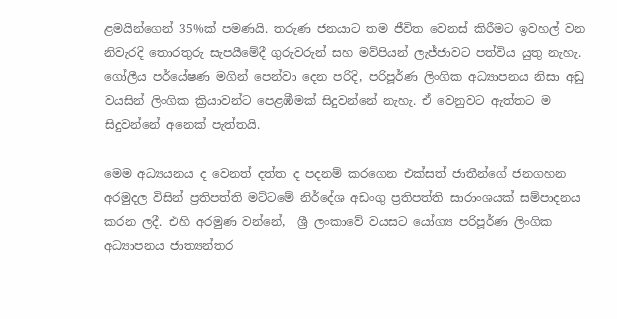ළමයින්ගෙන් 35%ක් පමණයි. තරුණ ජනයාට තම ජීවිත වෙනස් කිරීමට ඉවහල් වන නිවැරදි තොරතුරු සැපයීමේදී ගුරුවරුන් සහ මව්පියන් ලැජ්ජාවට පත්විය යුතු නැහැ. ගෝලීය පර්යේෂණ මගින් පෙන්වා දෙන පරිදි, පරිපූර්ණ ලිංගික අධ්‍යාපනය නිසා අඩු වයසින් ලිංගික ක්‍රියාවන්ට පෙළඹීමක් සිදුවන්නේ නැහැ. ඒ වෙනුවට ඇත්තට ම සිදුවන්නේ අනෙක් පැත්තයි.

මෙම අධ්‍යයනය ද වෙනත් දත්ත ද පදනම් කරගෙන එක්සත් ජාතීන්ගේ ජනගහන අරමුදල විසින් ප්‍රතිපත්ති මට්ටමේ නිර්දේශ අඩංගු ප්‍රතිපත්ති සාරාංශයක් සම්පාදනය කරන ලදී. එහි අරමුණ වන්නේ,  ශ්‍රී ලංකාවේ වයසට යෝග්‍ය පරිපූර්ණ ලිංගික අධ්‍යාපනය ජාත්‍යන්තර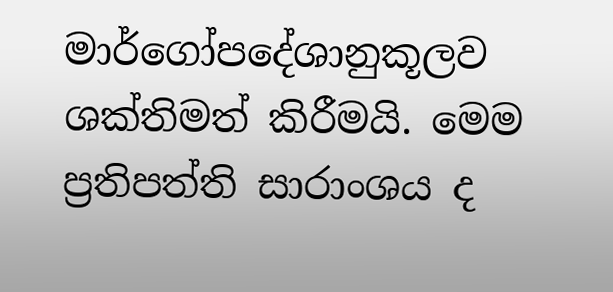මාර්ගෝපදේශානුකූලව ශක්තිමත් කිරීමයි. මෙම ප්‍රතිපත්ති සාරාංශය ද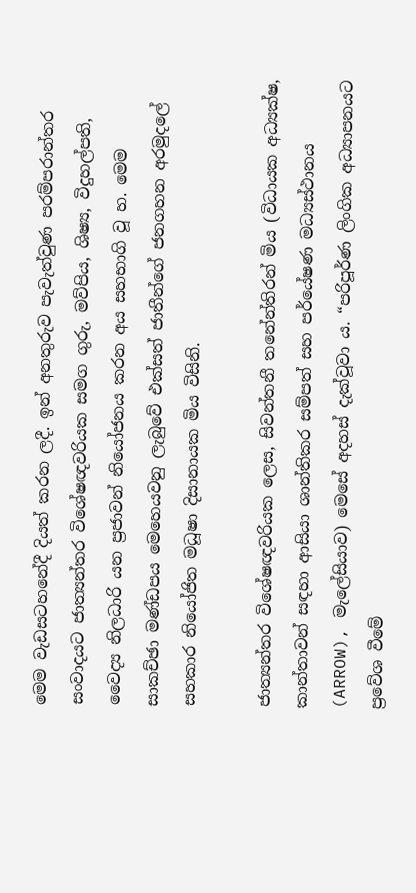මෙම වැඩසටහනේදී දියත් කරන ලදී. ඉන් අනතුරුව පැවැත්වුණ පරම්පරාන්තර සංවාදයට ජාත්‍යන්තර විශේෂඥවරියක සමග ගුරු, මව්පිය, ශිෂ්‍ය, විදුහල්පති, වෛද්‍ය නිලධාරි යන ප්‍රජාවන් නියෝජනය කරන අය සහභාගි වූ හ. මෙම සාකච්ඡා මණ්ඩපය මෙහෙයවනු ලැබුවේ එක්සත් ජාතීන්ගේ ජනගහන අරමුදලේ සහකාර නියෝජිත මධූෂා දිසානායක මිය විසිනි.

ජාත්‍යන්තර විශේෂඥවරියක ලෙස, සිවන්තනී තනේන්තිරන් මිය (විධායක අධ්‍යක්ෂ, කාන්තාවන් සඳහා ආසියා ශාන්තිකර සම්පත් සහ පර්යේෂණ මධ්‍යස්ථානය (ARROW), මැලේසියාව) මෙසේ අදහස් දැක්වූවා ය. “පරිපූර්ණ ලිංගික අධ්‍යාපනයට ප්‍රවේශ වීමේ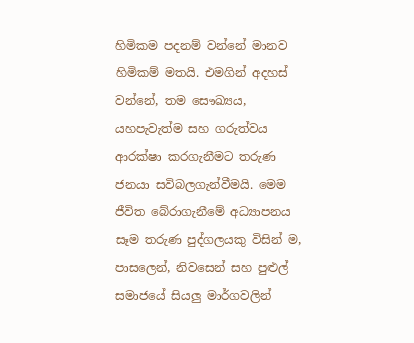හිමිකම පදනම් වන්නේ මානව හිමිකම් මතයි. එමගින් අදහස් වන්නේ, තම සෞඛ්‍යය, යහපැවැත්ම සහ ගරුත්වය ආරක්ෂා කරගැනීමට තරුණ ජනයා සවිබලගැන්වීමයි. මෙම ජීවිත බේරාගැනීමේ අධ්‍යාපනය සෑම තරුණ පුද්ගලයකු විසින් ම, පාසලෙන්, නිවසෙන් සහ පුළුල් සමාජයේ සියලු මාර්ගවලින්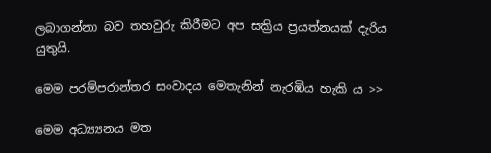ලබාගන්නා බව තහවුරු කිරීමට අප සක්‍රිය ප්‍රයත්නයක් දැරිය යුතුයි.

මෙම පරම්පරාන්තර සංවාදය මෙතැනින් නැරඹිය හැකි ය >>

මෙම අධ්‍ය්‍යනය මත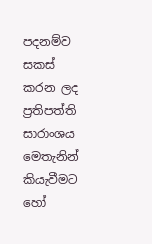පදනම්ව සකස් කරන ලද ප්‍රතිපත්ති සාරාංශය මෙතැනින් කියැවීමට හෝ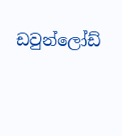ඩවුන්ලෝඩ්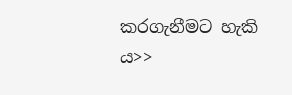කරගැනීමට හැකි ය>>